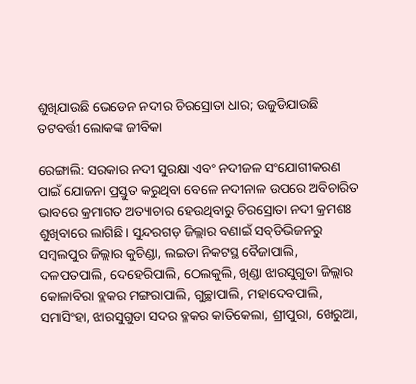ଶୁଖିଯାଉଛି ଭେଡେନ ନଦୀର ଚିରସ୍ରୋତା ଧାର; ଉଜୁଡିଯାଉଛି ତଟବର୍ତ୍ତୀ ଲୋକଙ୍କ ଜୀବିକା

ରେଙ୍ଗାଲି: ସରକାର ନଦୀ ସୁରକ୍ଷା ଏବଂ ନଦୀଜଳ ସଂଯୋଗୀକରଣ ପାଇଁ ଯୋଜନା ପ୍ରସ୍ତୁତ କରୁଥିବା ବେଳେ ନଦୀନାଳ ଉପରେ ଅବିଚାରିତ ଭାବରେ କ୍ରମାଗତ ଅତ୍ୟାଚାର ହେଉଥିବାରୁ ଚିରସ୍ରୋତା ନଦୀ କ୍ରମଶଃ ଶୁଖିବାରେ ଲାଗିଛି। ସୁନ୍ଦରଗଡ଼ ଜିଲ୍ଲାର ବଣାଇଁ ସବ୍‌‌ଡିଭିଜନରୁ ସମ୍ବଲପୁର ଜିଲ୍ଲାର କୁଚିଣ୍ଡା, ଲଇଡା ନିକଟସ୍ଥ ବୈଜାପାଲି, ଦଳପତପାଲି, ଦେହେରିପାଲି, ଠେଲକୁଲି, ଖିଣ୍ଡା ଝାରସୁଗୁଡା ଜିଲ୍ଲାର କୋଳାବିରା ବ୍ଲକର ମଙ୍ଗରାପାଲି, ଗୁଚ୍ଛାପାଲି, ମହାଦେବପାଲି, ସମାସିଂହା, ଝାରସୁଗୁଡା ସଦର ବ୍ଳକର କାତିକେଲା, ଶ୍ରୀପୁରା, ଖେରୁଆ,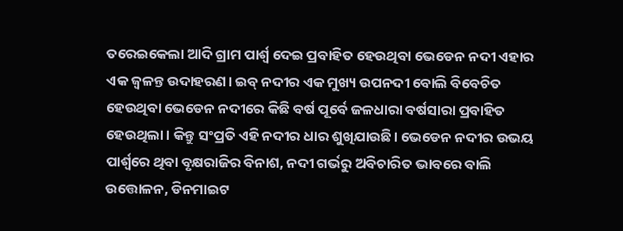ତରେଇକେଲା ଆଦି ଗ୍ରାମ ପାର୍ଶ୍ବ ଦେଇ ପ୍ରବାହିତ ହେଉଥିବା ଭେଡେନ ନଦୀ ଏହାର ଏକ ଜ୍ୱଳନ୍ତ ଉଦାହରଣ। ଇବ୍‌‌ ନଦୀର ଏକ ମୁଖ୍ୟ ଉପନଦୀ ବୋଲି ବିବେଚିତ ହେଉଥିବା ଭେଡେନ ନଦୀରେ କିଛି ବର୍ଷ ପୂର୍ବେ ଜଳଧାରା ବର୍ଷସାରା ପ୍ରବାହିତ ହେଉଥିଲା। କିନ୍ତୁ ସଂପ୍ରତି ଏହି ନଦୀର ଧାର ଶୁଖିଯାଉଛି। ଭେଡେନ ନଦୀର ଉଭୟ ପାର୍ଶ୍ବରେ ଥିବା ବୃକ୍ଷରାଜିର ବିନାଶ, ନଦୀ ଗର୍ଭରୁ ଅବିଚାରିତ ଭାବରେ ବାଲି ଉତ୍ତୋଳନ, ଡିନମାଇଟ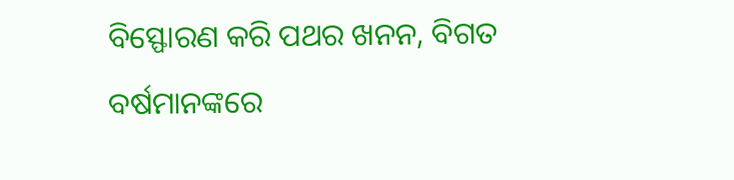ବିସ୍ଫୋରଣ କରି ପଥର ଖନନ, ବିଗତ ବର୍ଷମାନଙ୍କରେ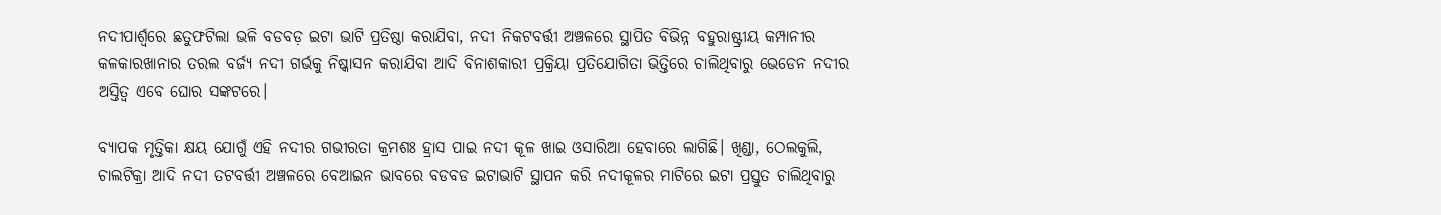ନଦୀପାର୍ଶ୍ବରେ ଛତୁଫଟିଲା ଭଳି ବଡବଡ଼ ଇଟା ଭାଟି ପ୍ରତିଷ୍ଠା କରାଯିବା, ନଦୀ ନିକଟବର୍ତ୍ତୀ ଅଞ୍ଚଳରେ ସ୍ଥାପିତ ବିଭିନ୍ନ ବହୁରାଷ୍ଟ୍ରୀୟ କମ୍ପାନୀର କଳକାରଖାନାର ତରଲ ବର୍ଜ୍ୟ ନଦୀ ଗର୍ଭକୁ ନିଷ୍କାସନ କରାଯିବା ଆଦି ବିନାଶକାରୀ ପ୍ରକ୍ରିୟା ପ୍ରତିଯୋଗିତା ଭିତ୍ତିରେ ଚାଲିଥିବାରୁ ଭେଡେନ ନଦୀର ଅସ୍ତିତ୍ୱ ଏବେ ଘୋର ସଙ୍କଟରେ।

ବ୍ୟାପକ ମୃତ୍ତିକା କ୍ଷୟ ଯୋଗୁଁ ଏହି ନଦୀର ଗଭୀରତା କ୍ରମଶଃ ହ୍ରାସ ପାଇ ନଦୀ କୂଳ ଖାଇ ଓସାରିଆ ହେବାରେ ଲାଗିଛି। ଖିଣ୍ଡା, ଠେଲକୁଲି, ଚାଲଟିକ୍ରା ଆଦି ନଦୀ ତଟବର୍ତ୍ତୀ ଅଞ୍ଚଳରେ ବେଆଇନ ଭାବରେ ବଡବଡ ଇଟାଭାଟି ସ୍ଥାପନ କରି ନଦୀକୂଳର ମାଟିରେ ଇଟା ପ୍ରସ୍ତୁତ ଚାଲିଥିବାରୁ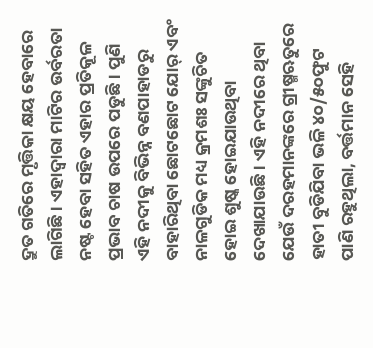ଦ୍ରୁତ ଗତିରେ ମୃତ୍ତିକା କ୍ଷୟ ହେବାରେ ଲାଗିଛି। ଏହାଦ୍ୱାରା ମାଟିର ଉର୍ବରତା ନଷ୍ଟ ହେବା ସହିତ ଏହାର ପ୍ରତିକୂଳ ପ୍ରଭାବ ଚାଷ ଉପରେ ପଡୁଛି। ପୁଣି ଏହି ନଦୀକୁ ବିଭିନ୍ନ ବଣପାହାଡରୁ ବାହାରିଥିବା ଛୋଟଛୋଟ ଯୋର୍‌‌ ଏବଂ ନାଳଗୁଡିକ ମଧ୍ୟ କ୍ରମଶଃ ସଙ୍କୁଚିତ ହୋଇ ଶୁଷ୍କ ହୋଇଯାଉଥିବା ଦେଖାଯାଉଛି। ଏହି ନଦୀରେ ଥିବା ଯେଉଁ ଦରହମାନଙ୍କରେ ଗ୍ରୀଷ୍ମଋତୁରେ ହାତୀ ବୁଡିଯିବା ଭଳି ୪୦/୫୦ଫୁଟ ପାଣି ରହୁଥିଲା, ବର୍ତ୍ତମାନ ସେହି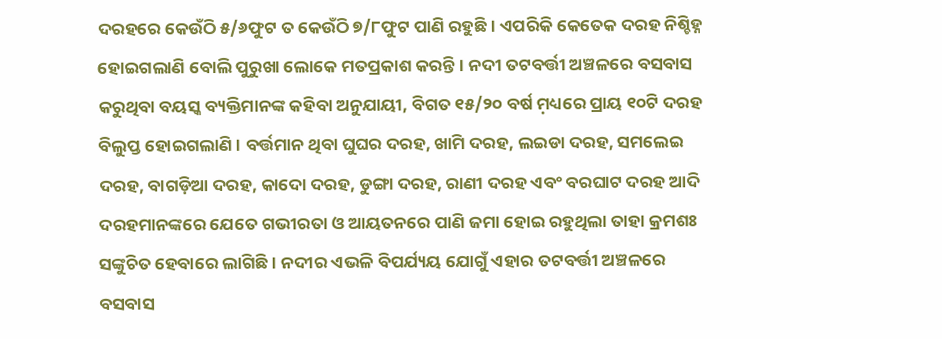ଦରହରେ କେଉଁଠି ୫/୬ଫୁଟ ତ କେଉଁଠି ୭/୮ଫୁଟ ପାଣି ରହୁଛି। ଏପରିକି କେତେକ ଦରହ ନିଶ୍ଚିହ୍ନ ହୋଇଗଲାଣି ବୋଲି ପୁରୁଖା ଲୋକେ ମତପ୍ରକାଶ କରନ୍ତି। ନଦୀ ତଟବର୍ତ୍ତୀ ଅଞ୍ଚଳରେ ବସବାସ କରୁଥିବା ବୟସ୍କ ବ୍ୟକ୍ତିମାନଙ୍କ କହିବା ଅନୁଯାୟୀ, ବିଗତ ୧୫/୨୦ ବର୍ଷ ମ଼ଧ୍ୟରେ ପ୍ରାୟ ୧୦ଟି ଦରହ ବିଲୁପ୍ତ ହୋଇଗଲାଣି। ବର୍ତ୍ତମାନ ଥିବା ଘୁଘର ଦରହ, ଖାମି ଦରହ, ଲଇଡା ଦରହ, ସମଲେଇ ଦରହ, ବାଗଡ଼ିଆ ଦରହ, କାଦୋ ଦରହ, ଡୁଙ୍ଗା ଦରହ, ରାଣୀ ଦରହ ଏବଂ ବରଘାଟ ଦରହ ଆଦି ଦରହମାନଙ୍କରେ ଯେତେ ଗଭୀରତା ଓ ଆୟତନରେ ପାଣି ଜମା ହୋଇ ରହୁଥିଲା ତାହା କ୍ରମଶଃ ସଙ୍କୁଚିତ ହେବାରେ ଲାଗିଛି। ନଦୀର ଏଭଳି ବିପର୍ଯ୍ୟୟ ଯୋଗୁଁ ଏହାର ତଟବର୍ତ୍ତୀ ଅଞ୍ଚଳରେ ବସବାସ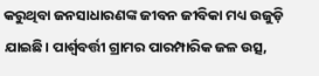କରୁଥିବା ଜନସାଧାରଣଙ୍କ ଜୀବନ ଜୀବିକା ମଧ୍ୟ ଉଜୁଡ଼ି ଯାଇଛି। ପାର୍ଶ୍ବବର୍ତ୍ତୀ ଗ୍ରାମର ପାରମ୍ପାରିକ ଜଳ ଉତ୍ସ,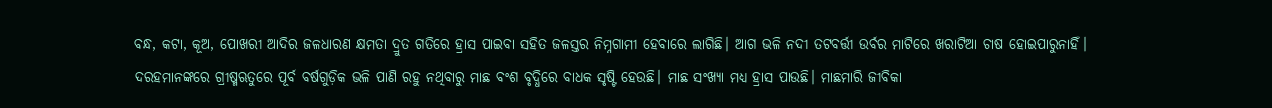ବନ୍ଧ, କଟା, କୂଅ, ପୋଖରୀ ଆଦିର ଜଳଧାରଣ କ୍ଷମତା ଦ୍ରୁତ ଗତିରେ ହ୍ରାସ ପାଇବା ସହିତ ଜଳସ୍ତର ନିମ୍ନଗାମୀ ହେବାରେ ଲାଗିଛି। ଆଗ ଭଳି ନଦୀ ତଟବର୍ତ୍ତୀ ଉର୍ବର ମାଟିରେ ଖରାଟିଆ ଚାଷ ହୋଇପାରୁନାହିଁ। ଦରହମାନଙ୍କରେ ଗ୍ରୀଷ୍ମଋତୁରେ ପୂର୍ବ ବର୍ଷଗୁଡ଼ିକ ଭଳି ପାଣି ରହୁ ନଥିବାରୁ ମାଛ ବଂଶ ବୃଦ୍ଧିରେ ବାଧକ ସୃଷ୍ଟି ହେଉଛି। ମାଛ ସଂଖ୍ୟା ମଧ୍ୟ ହ୍ରାସ ପାଉଛି। ମାଛମାରି ଜୀବିକା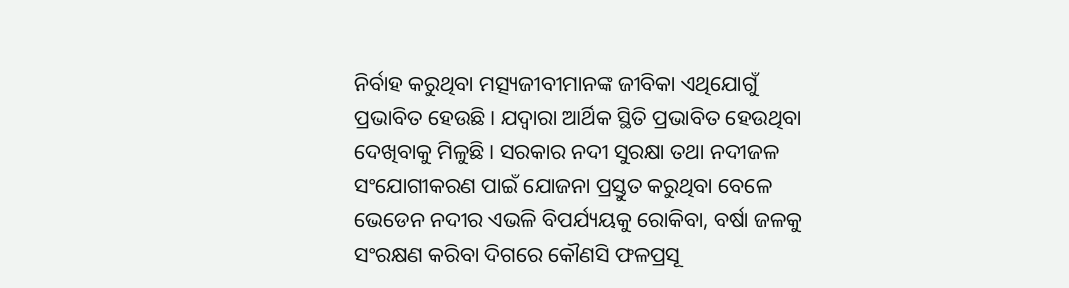ନିର୍ବାହ କରୁଥିବା ମତ୍ସ୍ୟଜୀବୀମାନଙ୍କ ଜୀବିକା ଏଥିଯୋଗୁଁ ପ୍ରଭାବିତ ହେଉଛି। ଯଦ୍ୱାରା ଆର୍ଥିକ ସ୍ଥିତି ପ୍ରଭାବିତ ହେଉଥିବା ଦେଖିବାକୁ ମିଳୁଛି। ସରକାର ନଦୀ ସୁରକ୍ଷା ତଥା ନଦୀଜଳ ସଂଯୋଗୀକରଣ ପାଇଁ ଯୋଜନା ପ୍ରସ୍ତୁତ କରୁଥିବା ବେଳେ ଭେଡେନ ନଦୀର ଏଭଳି ବିପର୍ଯ୍ୟୟକୁ ରୋକିବା, ବର୍ଷା ଜଳକୁ ସଂରକ୍ଷଣ କରିବା ଦିଗରେ କୌଣସି ଫଳପ୍ରସୂ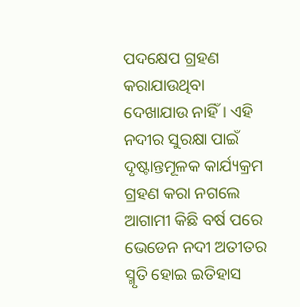ପଦକ୍ଷେପ ଗ୍ରହଣ କରାଯାଉଥିବା ଦେଖାଯାଉ ନାହିଁ। ଏହି ନଦୀର ସୁରକ୍ଷା ପାଇଁ ଦୃଷ୍ଟାନ୍ତମୂଳକ କାର୍ଯ୍ୟକ୍ରମ ଗ୍ରହଣ କରା ନଗଲେ ଆଗାମୀ କିଛି ବର୍ଷ ପରେ ଭେଡେନ ନଦୀ ଅତୀତର ସ୍ମୃତି ହୋଇ ଇତିହାସ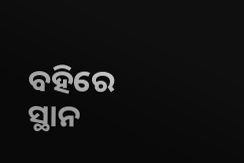ବହିରେ ସ୍ଥାନ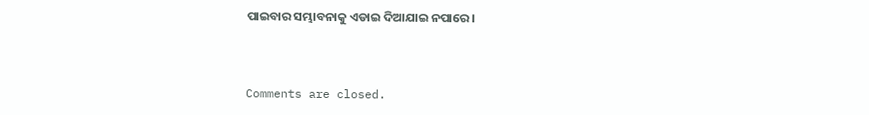ପାଇବାର ସମ୍ଭାବନାକୁ ଏଡାଇ ଦିଆଯାଇ ନପାରେ।



Comments are closed.